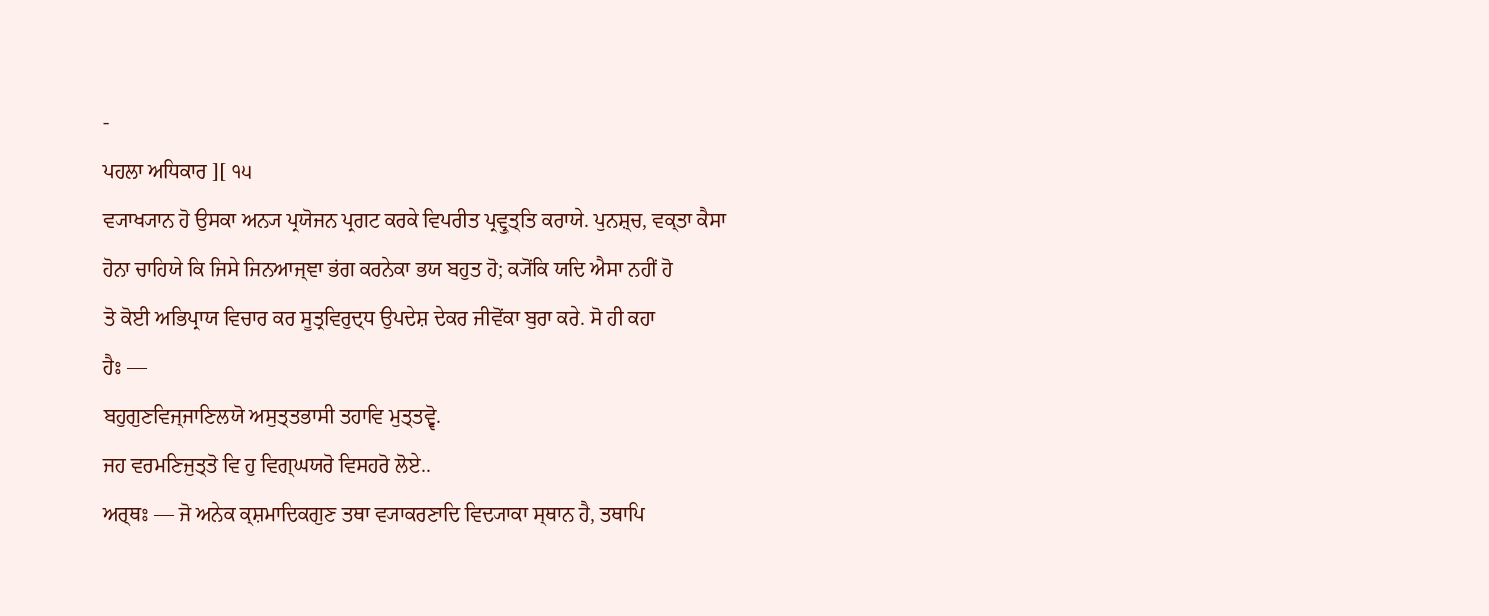-
ਪਹਲਾ ਅਧਿਕਾਰ ][ ੧੫
ਵ੍ਯਾਖ੍ਯਾਨ ਹੋ ਉਸਕਾ ਅਨ੍ਯ ਪ੍ਰਯੋਜਨ ਪ੍ਰਗਟ ਕਰਕੇ ਵਿਪਰੀਤ ਪ੍ਰਵ੍ਰੁਤ੍ਤਿ ਕਰਾਯੇ. ਪੁਨਸ਼੍ਚ, ਵਕ੍ਤਾ ਕੈਸਾ
ਹੋਨਾ ਚਾਹਿਯੇ ਕਿ ਜਿਸੇ ਜਿਨਆਜ੍ਞਾ ਭਂਗ ਕਰਨੇਕਾ ਭਯ ਬਹੁਤ ਹੋ; ਕ੍ਯੋਂਕਿ ਯਦਿ ਐਸਾ ਨਹੀਂ ਹੋ
ਤੋ ਕੋਈ ਅਭਿਪ੍ਰਾਯ ਵਿਚਾਰ ਕਰ ਸੂਤ੍ਰਵਿਰੁਦ੍ਧ ਉਪਦੇਸ਼ ਦੇਕਰ ਜੀਵੋਂਕਾ ਬੁਰਾ ਕਰੇ. ਸੋ ਹੀ ਕਹਾ
ਹੈਃ —
ਬਹੁਗੁਣਵਿਜ੍ਜਾਣਿਲਯੋ ਅਸੁਤ੍ਤਭਾਸੀ ਤਹਾਵਿ ਮੁਤ੍ਤਵ੍ਵੋ.
ਜਹ ਵਰਮਣਿਜੁਤ੍ਤੋ ਵਿ ਹੁ ਵਿਗ੍ਘਯਰੋ ਵਿਸਹਰੋ ਲੋਏ..
ਅਰ੍ਥਃ — ਜੋ ਅਨੇਕ ਕ੍ਸ਼ਮਾਦਿਕਗੁਣ ਤਥਾ ਵ੍ਯਾਕਰਣਾਦਿ ਵਿਦ੍ਯਾਕਾ ਸ੍ਥਾਨ ਹੈ, ਤਥਾਪਿ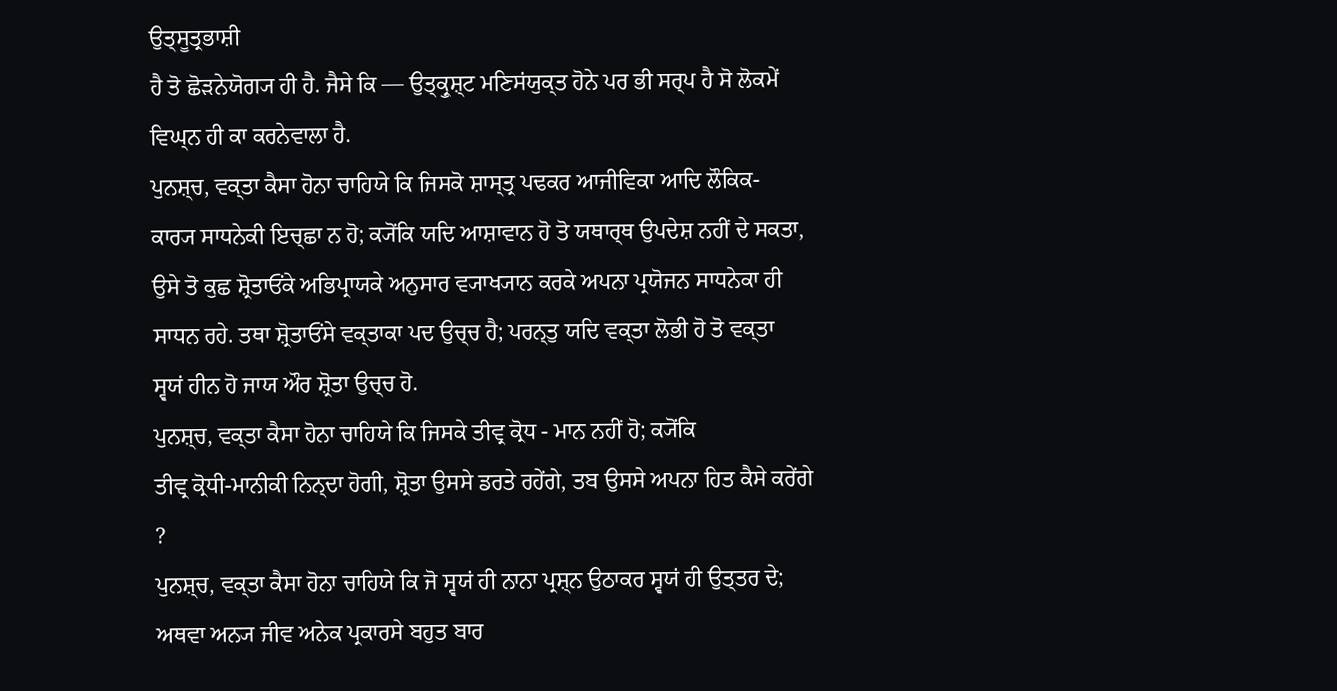ਉਤ੍ਸੂਤ੍ਰਭਾਸ਼ੀ
ਹੈ ਤੋ ਛੋੜਨੇਯੋਗ੍ਯ ਹੀ ਹੈ. ਜੈਸੇ ਕਿ — ਉਤ੍ਕ੍ਰੁਸ਼੍ਟ ਮਣਿਸਂਯੁਕ੍ਤ ਹੋਨੇ ਪਰ ਭੀ ਸਰ੍ਪ ਹੈ ਸੋ ਲੋਕਮੇਂ
ਵਿਘ੍ਨ ਹੀ ਕਾ ਕਰਨੇਵਾਲਾ ਹੈ.
ਪੁਨਸ਼੍ਚ, ਵਕ੍ਤਾ ਕੈਸਾ ਹੋਨਾ ਚਾਹਿਯੇ ਕਿ ਜਿਸਕੋ ਸ਼ਾਸ੍ਤ੍ਰ ਪਢਕਰ ਆਜੀਵਿਕਾ ਆਦਿ ਲੌਕਿਕ-
ਕਾਰ੍ਯ ਸਾਧਨੇਕੀ ਇਚ੍ਛਾ ਨ ਹੋ; ਕ੍ਯੋਂਕਿ ਯਦਿ ਆਸ਼ਾਵਾਨ ਹੋ ਤੋ ਯਥਾਰ੍ਥ ਉਪਦੇਸ਼ ਨਹੀਂ ਦੇ ਸਕਤਾ,
ਉਸੇ ਤੋ ਕੁਛ ਸ਼੍ਰੋਤਾਓਂਕੇ ਅਭਿਪ੍ਰਾਯਕੇ ਅਨੁਸਾਰ ਵ੍ਯਾਖ੍ਯਾਨ ਕਰਕੇ ਅਪਨਾ ਪ੍ਰਯੋਜਨ ਸਾਧਨੇਕਾ ਹੀ
ਸਾਧਨ ਰਹੇ. ਤਥਾ ਸ਼੍ਰੋਤਾਓਂਸੇ ਵਕ੍ਤਾਕਾ ਪਦ ਉਚ੍ਚ ਹੈ; ਪਰਨ੍ਤੁ ਯਦਿ ਵਕ੍ਤਾ ਲੋਭੀ ਹੋ ਤੋ ਵਕ੍ਤਾ
ਸ੍ਵਯਂ ਹੀਨ ਹੋ ਜਾਯ ਔਰ ਸ਼੍ਰੋਤਾ ਉਚ੍ਚ ਹੋ.
ਪੁਨਸ਼੍ਚ, ਵਕ੍ਤਾ ਕੈਸਾ ਹੋਨਾ ਚਾਹਿਯੇ ਕਿ ਜਿਸਕੇ ਤੀਵ੍ਰ ਕ੍ਰੋਧ - ਮਾਨ ਨਹੀਂ ਹੋ; ਕ੍ਯੋਂਕਿ
ਤੀਵ੍ਰ ਕ੍ਰੋਧੀ-ਮਾਨੀਕੀ ਨਿਨ੍ਦਾ ਹੋਗੀ, ਸ਼੍ਰੋਤਾ ਉਸਸੇ ਡਰਤੇ ਰਹੇਂਗੇ, ਤਬ ਉਸਸੇ ਅਪਨਾ ਹਿਤ ਕੈਸੇ ਕਰੇਂਗੇ ?
ਪੁਨਸ਼੍ਚ, ਵਕ੍ਤਾ ਕੈਸਾ ਹੋਨਾ ਚਾਹਿਯੇ ਕਿ ਜੋ ਸ੍ਵਯਂ ਹੀ ਨਾਨਾ ਪ੍ਰਸ਼੍ਨ ਉਠਾਕਰ ਸ੍ਵਯਂ ਹੀ ਉਤ੍ਤਰ ਦੇ;
ਅਥਵਾ ਅਨ੍ਯ ਜੀਵ ਅਨੇਕ ਪ੍ਰਕਾਰਸੇ ਬਹੁਤ ਬਾਰ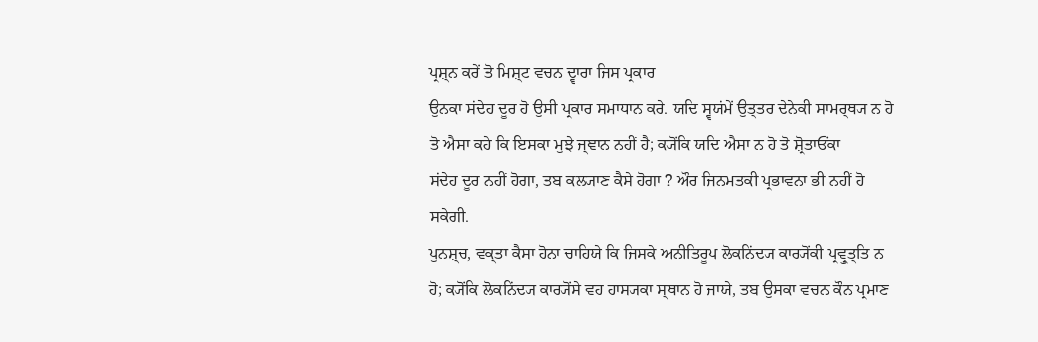ਪ੍ਰਸ਼੍ਨ ਕਰੇਂ ਤੋ ਮਿਸ਼੍ਟ ਵਚਨ ਦ੍ਵਾਰਾ ਜਿਸ ਪ੍ਰਕਾਰ
ਉਨਕਾ ਸਂਦੇਹ ਦੂਰ ਹੋ ਉਸੀ ਪ੍ਰਕਾਰ ਸਮਾਧਾਨ ਕਰੇ. ਯਦਿ ਸ੍ਵਯਂਮੇਂ ਉਤ੍ਤਰ ਦੇਨੇਕੀ ਸਾਮਰ੍ਥ੍ਯ ਨ ਹੋ
ਤੋ ਐਸਾ ਕਹੇ ਕਿ ਇਸਕਾ ਮੁਝੇ ਜ੍ਞਾਨ ਨਹੀਂ ਹੈ; ਕ੍ਯੋਂਕਿ ਯਦਿ ਐਸਾ ਨ ਹੋ ਤੋ ਸ਼੍ਰੋਤਾਓਂਕਾ
ਸਂਦੇਹ ਦੂਰ ਨਹੀਂ ਹੋਗਾ, ਤਬ ਕਲ੍ਯਾਣ ਕੈਸੇ ਹੋਗਾ ? ਔਰ ਜਿਨਮਤਕੀ ਪ੍ਰਭਾਵਨਾ ਭੀ ਨਹੀਂ ਹੋ
ਸਕੇਗੀ.
ਪੁਨਸ਼੍ਚ, ਵਕ੍ਤਾ ਕੈਸਾ ਹੋਨਾ ਚਾਹਿਯੇ ਕਿ ਜਿਸਕੇ ਅਨੀਤਿਰੂਪ ਲੋਕਨਿਂਦ੍ਯ ਕਾਰ੍ਯੋਂਕੀ ਪ੍ਰਵ੍ਰੁਤ੍ਤਿ ਨ
ਹੋ; ਕ੍ਯੋਂਕਿ ਲੋਕਨਿਂਦ੍ਯ ਕਾਰ੍ਯੋਂਸੇ ਵਹ ਹਾਸ੍ਯਕਾ ਸ੍ਥਾਨ ਹੋ ਜਾਯੇ, ਤਬ ਉਸਕਾ ਵਚਨ ਕੌਨ ਪ੍ਰਮਾਣ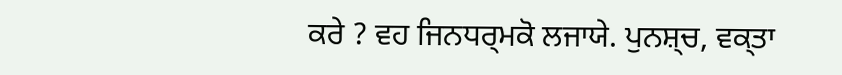ਕਰੇ ? ਵਹ ਜਿਨਧਰ੍ਮਕੋ ਲਜਾਯੇ. ਪੁਨਸ਼੍ਚ, ਵਕ੍ਤਾ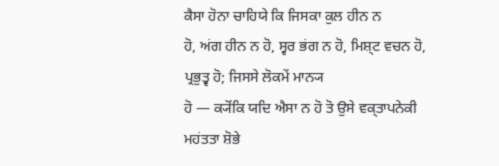ਕੈਸਾ ਹੋਨਾ ਚਾਹਿਯੇ ਕਿ ਜਿਸਕਾ ਕੁਲ ਹੀਨ ਨ
ਹੋ, ਅਂਗ ਹੀਨ ਨ ਹੋ, ਸ੍ਵਰ ਭਂਗ ਨ ਹੋ, ਮਿਸ਼੍ਟ ਵਚਨ ਹੋ, ਪ੍ਰਭੁਤ੍ਵ ਹੋ; ਜਿਸਸੇ ਲੋਕਮੇਂ ਮਾਨ੍ਯ
ਹੋ — ਕ੍ਯੋਂਕਿ ਯਦਿ ਐਸਾ ਨ ਹੋ ਤੋ ਉਸੇ ਵਕ੍ਤਾਪਨੇਕੀ ਮਹਂਤਤਾ ਸ਼ੋਭੇ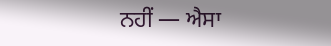ਨਹੀਂ — ਐਸਾ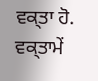ਵਕ੍ਤਾ ਹੋ.
ਵਕ੍ਤਾਮੇਂ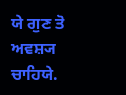ਯੇ ਗੁਣ ਤੋ ਅਵਸ਼੍ਯ ਚਾਹਿਯੇ.